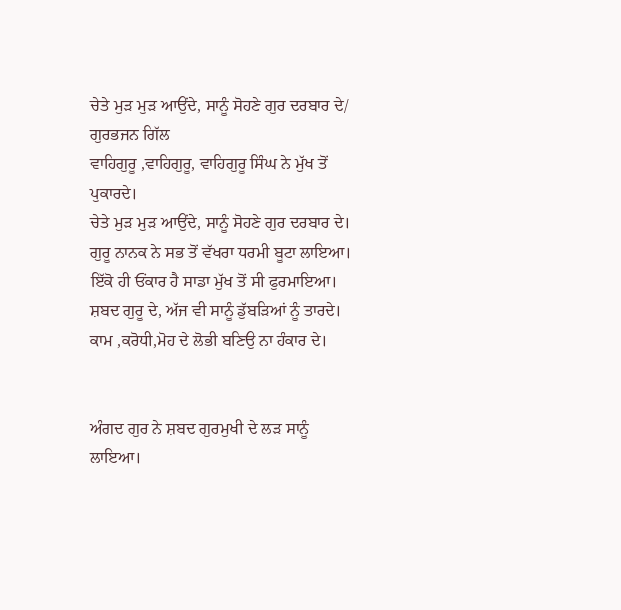ਚੇਤੇ ਮੁੜ ਮੁੜ ਆਉਂਦੇ, ਸਾਨੂੰ ਸੋਹਣੇ ਗੁਰ ਦਰਬਾਰ ਦੇ/ ਗੁਰਭਜਨ ਗਿੱਲ
ਵਾਹਿਗੁਰੂ ,ਵਾਹਿਗੁਰੂ, ਵਾਹਿਗੁਰੂ ਸਿੰਘ ਨੇ ਮੁੱਖ ਤੋਂ ਪੁਕਾਰਦੇ।
ਚੇਤੇ ਮੁੜ ਮੁੜ ਆਉਂਦੇ, ਸਾਨੂੰ ਸੋਹਣੇ ਗੁਰ ਦਰਬਾਰ ਦੇ।
ਗੁਰੂ ਨਾਨਕ ਨੇ ਸਭ ਤੋਂ ਵੱਖਰਾ ਧਰਮੀ ਬੂਟਾ ਲਾਇਆ।
ਇੱਕੋ ਹੀ ਓਂਕਾਰ ਹੈ ਸਾਡਾ ਮੁੱਖ ਤੋਂ ਸੀ ਫੁਰਮਾਇਆ।
ਸ਼ਬਦ ਗੁਰੂ ਦੇ, ਅੱਜ ਵੀ ਸਾਨੂੰ ਡੁੱਬੜਿਆਂ ਨੂੰ ਤਾਰਦੇ।
ਕਾਮ ,ਕਰੋਧੀ,ਮੋਹ ਦੇ ਲੋਭੀ ਬਣਿਉ ਨਾ ਹੰਕਾਰ ਦੇ।


ਅੰਗਦ ਗੁਰ ਨੇ ਸ਼ਬਦ ਗੁਰਮੁਖੀ ਦੇ ਲੜ ਸਾਨੂੰ ਲਾਇਆ।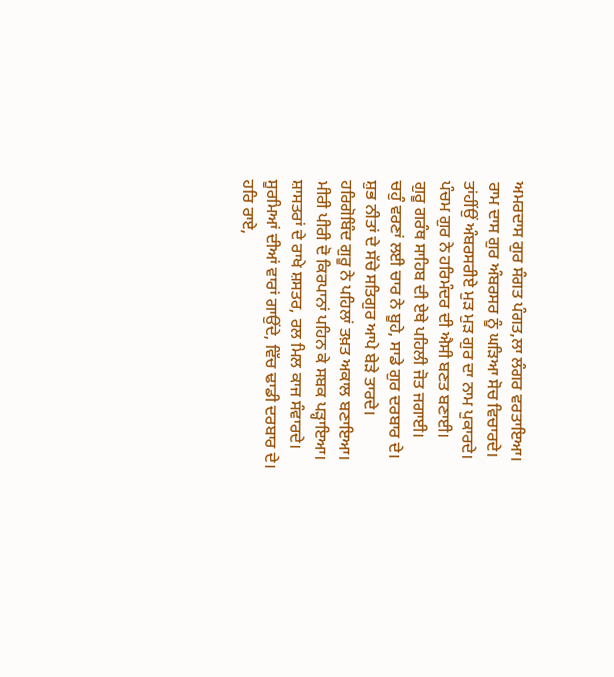ਅਮਰਦਾਸ ਗੁਰ ਸੰਗਤ ਪੰਗਤ,ਲਾ ਲੰਗਰ ਵਰਤਾਇਆ।
ਰਾਮ ਦਾਸ ਗੁਰ ਅੰਬਰਸਰ ਨੂੰ ਘੜਿਆ ਸੋਚ ਵਿਚਾਰਦੇ।
ਤਾਂਹੀਂਉਂ ਅੰਬਰਸਰੀਏ ਮੁੜ ਮੁੜ ਗੁਰ ਦਾ ਨਾਮ ਪੁਕਾਰਦੇ।
ਪੰਚਮ ਗੁਰ ਨੇ ਹਰਿਮੰਦਰ ਦੀ ਐਸੀ ਬਣਤ ਬਣਾਈ।
ਗੁਰੂ ਗਰੰਥ ਸਾਹਿਬ ਦੀ ਏਥੇ ਪਹਿਲੀ ਜੋਤ ਜਗਾਈ।
ਚਹੁੰ ਵਰਣਾਂ ਲਈ ਚਾਰ ਨੇ ਬੂਹੇ, ਸਾਡੇ ਗੁਰ ਦਰਬਾਰ ਦੇ।
ਸ਼ੁਭ ਨੀਤਾਂ ਦੇ ਸੱਚੇ ਸਤਿਗੁਰ ਆਪੇ ਬੇੜੇ ਤਾਰਦੇ।
ਹਰਿਗੋਬਿੰਦ ਗੁਰੂ ਨੇ ਪਹਿਲਾਂ ਤਖ਼ਤ ਅਕਾਲ ਬਣਾਇਆ।
ਮੀਰੀ ਪੀਰੀ ਦੋ ਕਿਰਪਾਨਾਂ ਪਹਿਨ ਕੇ ਸਬਕ ਪੜ੍ਹਾਇਆ।
ਸ਼ਾਸਤਰਾਂ ਦੇ ਰਾਖੇ ਸ਼ਸਤਰ, ਰਲ ਮਿਲ ਕਾਜ ਸੰਵਾਰਦੇ।
ਸੂਰਮਿਆਂ ਦੀਆਂ ਵਾਰਾਂ ਗਾਉਂਦੇ, ਵਿੱਚ ਢਾਡੀ ਦਰਬਾਰ ਦੇ।
ਹਰਿ ਰਾਏ,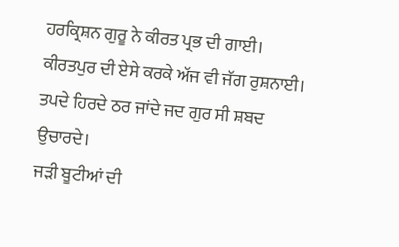ਹਰਕ੍ਰਿਸ਼ਨ ਗੁਰੂ ਨੇ ਕੀਰਤ ਪ੍ਰਭ ਦੀ ਗਾਈ।
ਕੀਰਤਪੁਰ ਦੀ ਏਸੇ ਕਰਕੇ ਅੱਜ ਵੀ ਜੱਗ ਰੁਸ਼ਨਾਈ।
ਤਪਦੇ ਹਿਰਦੇ ਠਰ ਜਾਂਦੇ ਜਦ ਗੁਰ ਸੀ ਸ਼ਬਦ ਉਚਾਰਦੇ।
ਜੜੀ ਬੂਟੀਆਂ ਦੀ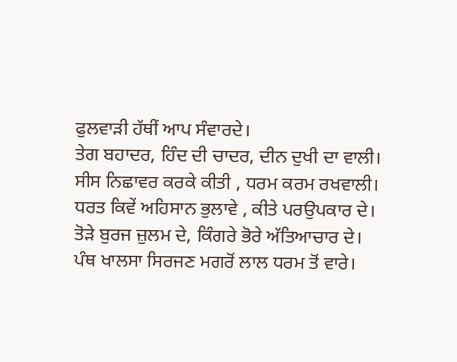ਫੁਲਵਾੜੀ ਹੱਥੀਂ ਆਪ ਸੰਵਾਰਦੇ।
ਤੇਗ ਬਹਾਦਰ, ਹਿੰਦ ਦੀ ਚਾਦਰ, ਦੀਨ ਦੁਖੀ ਦਾ ਵਾਲੀ।
ਸੀਸ ਨਿਛਾਵਰ ਕਰਕੇ ਕੀਤੀ , ਧਰਮ ਕਰਮ ਰਖਵਾਲੀ।
ਧਰਤ ਕਿਵੇਂ ਅਹਿਸਾਨ ਭੁਲਾਵੇ , ਕੀਤੇ ਪਰਉਪਕਾਰ ਦੇ।
ਤੋੜੇ ਬੁਰਜ ਜ਼ੁਲਮ ਦੇ, ਕਿੰਗਰੇ ਭੋਰੇ ਅੱਤਿਆਚਾਰ ਦੇ।
ਪੰਥ ਖਾਲਸਾ ਸਿਰਜਣ ਮਗਰੋਂ ਲਾਲ ਧਰਮ ਤੋਂ ਵਾਰੇ।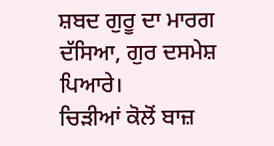ਸ਼ਬਦ ਗੁਰੂ ਦਾ ਮਾਰਗ ਦੱਸਿਆ, ਗੁਰ ਦਸਮੇਸ਼ ਪਿਆਰੇ।
ਚਿੜੀਆਂ ਕੋਲੋਂ ਬਾਜ਼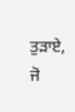ਤੁੜਾਏ, ਜੋ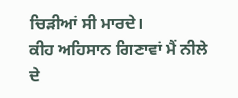ਚਿੜੀਆਂ ਸੀ ਮਾਰਦੇ।
ਕੀਹ ਅਹਿਸਾਨ ਗਿਣਾਵਾਂ ਮੈਂ ਨੀਲੇ ਦੇ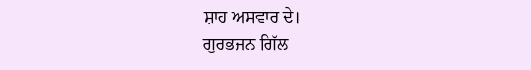ਸ਼ਾਹ ਅਸਵਾਰ ਦੇ।
ਗੁਰਭਜਨ ਗਿੱਲ